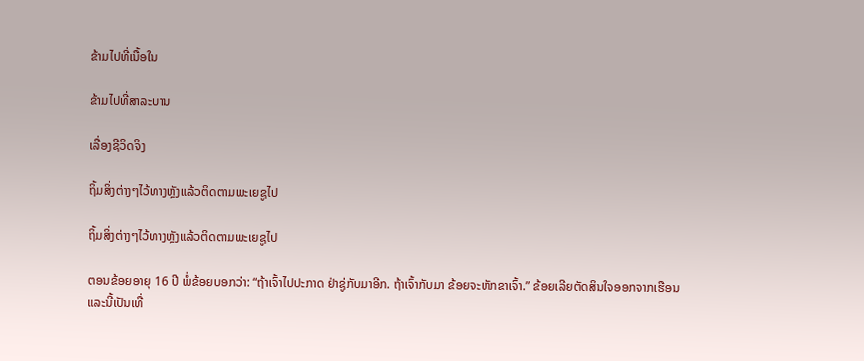ຂ້າມໄປທີ່ເນື້ອໃນ

ຂ້າມໄປທີ່ສາລະບານ

ເລື່ອງຊີວິດຈິງ

ຖິ້ມສິ່ງຕ່າງໆໄວ້ທາງຫຼັງແລ້ວຕິດຕາມພະເຍຊູໄປ

ຖິ້ມສິ່ງຕ່າງໆໄວ້ທາງຫຼັງແລ້ວຕິດຕາມພະເຍຊູໄປ

ຕອນຂ້ອຍອາຍຸ 16 ປີ ພໍ່ຂ້ອຍບອກວ່າ: “ຖ້າເຈົ້າໄປປະກາດ ຢ່າຊູ່ກັບມາອີກ. ຖ້າເຈົ້າກັບມາ ຂ້ອຍຈະຫັກຂາເຈົ້າ.” ຂ້ອຍເລີຍຕັດສິນໃຈອອກຈາກເຮືອນແລະນີ້ເປັນເທື່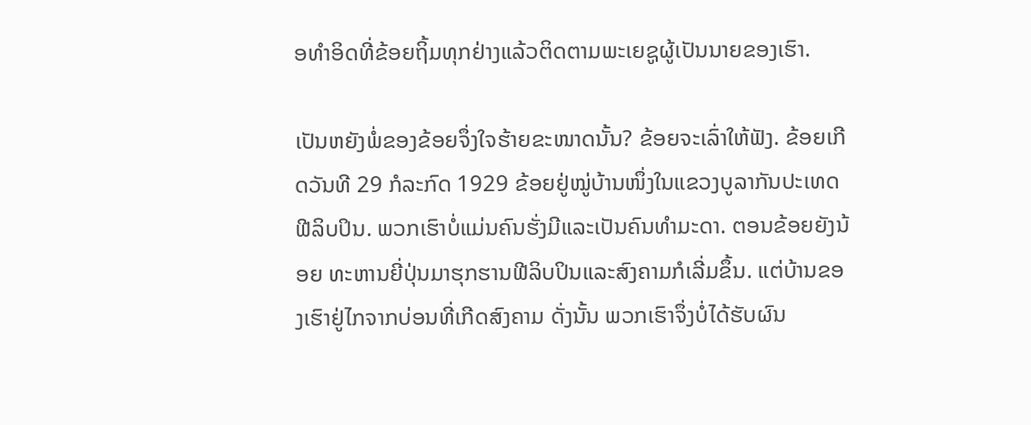ອທຳອິດທີ່ຂ້ອຍຖິ້ມທຸກຢ່າງແລ້ວຕິດຕາມພະເຍຊູຜູ້ເປັນນາຍຂອງເຮົາ.

ເປັນຫຍັງພໍ່ຂອງຂ້ອຍຈຶ່ງໃຈຮ້າຍຂະໜາດນັ້ນ? ຂ້ອຍຈະເລົ່າໃຫ້ຟັງ. ຂ້ອຍເກີດວັນທີ 29 ກໍລະກົດ 1929 ຂ້ອຍຢູ່ໝູ່ບ້ານໜຶ່ງໃນແຂວງບູລາກັນປະເທດຟີລິບປິນ. ພວກເຮົາບໍ່ແມ່ນຄົນຮັ່ງມີແລະເປັນຄົນທຳມະດາ. ຕອນຂ້ອຍຍັງນ້ອຍ ທະຫານຍີ່ປຸ່ນມາຮຸກຮານຟີລິບປິນແລະສົງຄາມກໍເລີ່ມຂຶ້ນ. ແຕ່ບ້ານຂອງເຮົາຢູ່ໄກຈາກບ່ອນທີ່ເກີດສົງຄາມ ດັ່ງນັ້ນ ພວກເຮົາຈຶ່ງບໍ່ໄດ້ຮັບຜົນ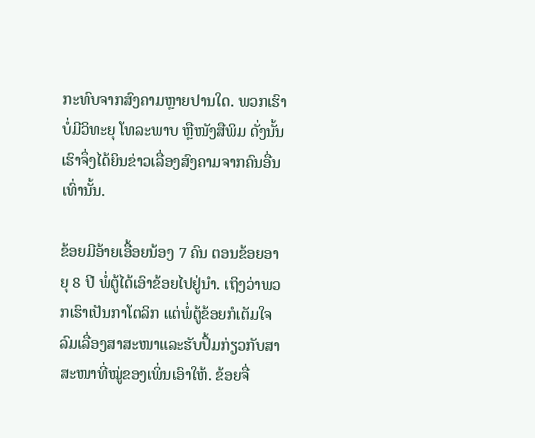ກະທົບຈາກສົງຄາມຫຼາຍປານໃດ. ພວກເຮົາບໍ່ມີວິທະຍຸ ໂທລະພາບ ຫຼືໜັງສືພິມ ດັ່ງນັ້ນ ເຮົາຈຶ່ງໄດ້ຍິນຂ່າວເລື່ອງສົງຄາມຈາກຄົນອື່ນເທົ່ານັ້ນ.

ຂ້ອຍມີອ້າຍເອື້ອຍນ້ອງ 7 ຄົນ ຕອນຂ້ອຍອາຍຸ 8 ປີ ພໍ່ຕູ້ໄດ້ເອົາຂ້ອຍໄປຢູ່ນຳ. ເຖິງວ່າພວກເຮົາເປັນກາໂຕລິກ ແຕ່ພໍ່ຕູ້ຂ້ອຍກໍເຕັມໃຈລົມເລື່ອງສາສະໜາແລະຮັບປຶ້ມກ່ຽວກັບສາສະໜາທີ່ໝູ່ຂອງເພິ່ນເອົາໃຫ້. ຂ້ອຍຈື່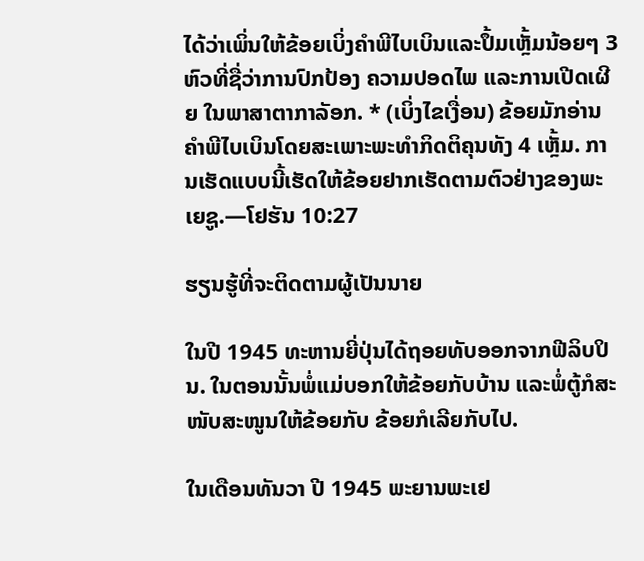ໄດ້ວ່າເພິ່ນໃຫ້ຂ້ອຍເບິ່ງຄຳພີໄບເບິນແລະປຶ້ມເຫຼັ້ມນ້ອຍໆ 3 ຫົວທີ່ຊື່ວ່າການປົກປ້ອງ ຄວາມປອດໄພ ແລະການເປີດເຜີຍ ໃນພາສາຕາກາລັອກ. * (ເບິ່ງໄຂເງື່ອນ) ຂ້ອຍມັກອ່ານຄຳພີໄບເບິນໂດຍສະເພາະພະທຳກິດຕິຄຸນທັງ 4 ເຫຼັ້ມ. ການເຮັດແບບນີ້ເຮັດໃຫ້ຂ້ອຍຢາກເຮັດຕາມຕົວຢ່າງຂອງພະເຍຊູ.—ໂຢຮັນ 10:27

ຮຽນຮູ້ທີ່ຈະຕິດຕາມຜູ້ເປັນນາຍ

ໃນປີ 1945 ທະຫານຍີ່ປຸ່ນໄດ້ຖອຍທັບອອກຈາກຟີລິບປິນ. ໃນຕອນນັ້ນພໍ່ແມ່ບອກໃຫ້ຂ້ອຍກັບບ້ານ ແລະພໍ່ຕູ້ກໍສະໜັບສະໜູນໃຫ້ຂ້ອຍກັບ ຂ້ອຍກໍເລີຍກັບໄປ.

ໃນເດືອນທັນວາ ປີ 1945 ພະຍານພະເຢ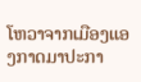ໂຫວາຈາກເມືອງແອງກາດມາປະກາ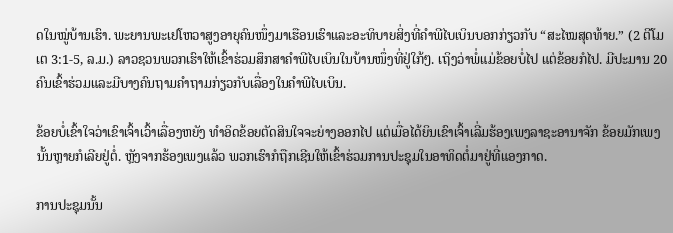ດໃນໝູ່ບ້ານເຮົາ. ພະຍານພະເຢໂຫວາສູງອາຍຸຄົນໜຶ່ງມາເຮືອນເຮົາແລະອະທິບາຍສິ່ງທີ່ຄຳພີໄບເບິນບອກກ່ຽວກັບ “ສະໄໝສຸດທ້າຍ.” (2 ຕີໂມເຕ 3:1-5, ລ.ມ.) ລາວຊວນພວກເຮົາໃຫ້ເຂົ້າຮ່ວມສຶກສາຄຳພີໄບເບິນໃນບ້ານໜຶ່ງທີ່ຢູ່ໃກ້ໆ. ເຖິງວ່າພໍ່ແມ່ຂ້ອຍບໍ່ໄປ ແຕ່ຂ້ອຍກໍໄປ. ມີປະມານ 20 ຄົນເຂົ້າຮ່ວມແລະມີບາງຄົນຖາມຄຳຖາມກ່ຽວກັບເລື່ອງໃນຄຳພີໄບເບິນ.

ຂ້ອຍບໍ່ເຂົ້າໃຈວ່າເຂົາເຈົ້າເວົ້າເລື່ອງຫຍັງ ທຳອິດຂ້ອຍຕັດສິນໃຈຈະຍ່າງອອກໄປ ແຕ່ເມື່ອໄດ້ຍິນເຂົາເຈົ້າເລີ່ມຮ້ອງເພງລາຊະອານາຈັກ ຂ້ອຍມັກເພງນັ້ນຫຼາຍກໍເລີຍຢູ່ຕໍ່. ຫຼັງຈາກຮ້ອງເພງແລ້ວ ພວກເຮົາກໍຖືກເຊີນໃຫ້ເຂົ້າຮ່ວມການປະຊຸມໃນອາທິດຕໍ່ມາຢູ່ທີ່ແອງກາດ.

ການປະຊຸມນັ້ນ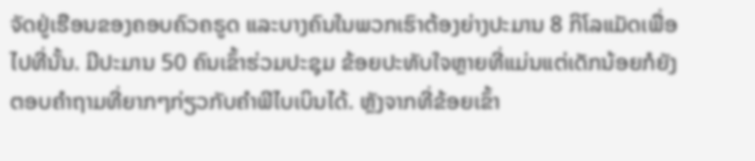ຈັດຢູ່ເຮືອນຂອງຄອບຄົວຄຣູດ ແລະບາງຄົນໃນພວກເຮົາຕ້ອງຍ່າງປະມານ 8 ກິໂລແມັດເພື່ອໄປທີ່ນັ້ນ. ມີປະມານ 50 ຄົນເຂົ້າຮ່ວມປະຊຸມ ຂ້ອຍປະທັບໃຈຫຼາຍທີ່ແມ່ນແຕ່ເດັກນ້ອຍກໍຍັງຕອບຄຳຖາມທີ່ຍາກໆກ່ຽວກັບຄຳພີໄບເບິນໄດ້. ຫຼັງຈາກທີ່ຂ້ອຍເຂົ້າ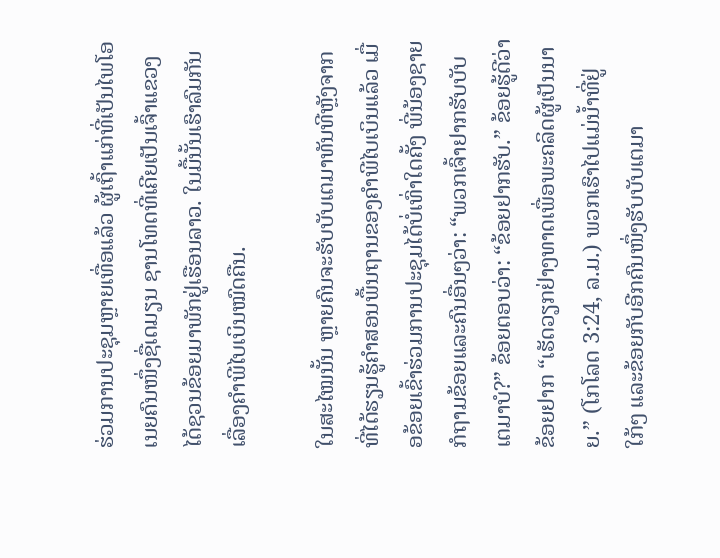ຮ່ວມການປະຊຸມຫຼາຍເທື່ອແລ້ວ ຜູ້ເຖົ້າແກ່ທີ່ເປັນໄພໂອເນຍຄົນໜຶ່ງຊື່ເດມຽນ ຊານໂທດທີ່ເຄີຍເປັນເຈົ້າແຂວງໄດ້ຊວນຂ້ອຍມາພັກຢູ່ເຮືອນລາວ. ໃນມື້ນັ້ນເຮົາລົມກັນເລື່ອງຄຳພີໄບເບິນໝົດຄືນ.

ໃນສະໄໝນັ້ນ ຫຼາຍຄົນຈະຮັບບັບເຕມາທັນທີຫຼັງຈາກທີ່ໄດ້ຮຽນຮູ້ຄຳສອນພື້ນຖານຂອງຄຳພີໄບເບິນແລ້ວ ເມື່ອຂ້ອຍເຂົ້າຮ່ວມການປະຊຸມໄດ້ບໍ່ເທົ່າໃດຄັ້ງ ພີ່ນ້ອງຊາຍກໍຖາມຂ້ອຍແລະຄົນອື່ນໆວ່າ: “ພວກເຈົ້າຢາກຮັບບັບເຕມາບໍ?” ຂ້ອຍຕອບວ່າ: “ຂ້ອຍຢາກຮັບ.” ຂ້ອຍຮູ້ດີວ່າຂ້ອຍຢາກ “ເຮັດວຽກຢ່າງທາດເພື່ອພະຄລິດຜູ້ເປັນນາຍ.” (ໂກໂລດ 3:24, ລ.ມ.) ພວກເຮົາໄປແມ່ນໍ້າທີ່ຢູ່ໃກ້ໆ ແລະຂ້ອຍກັບອີກຄົນໜຶ່ງຮັບບັບເຕມາ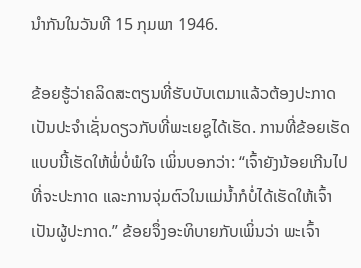ນຳກັນໃນວັນທີ 15 ກຸມພາ 1946.

ຂ້ອຍຮູ້ວ່າຄລິດສະຕຽນທີ່ຮັບບັບເຕມາແລ້ວຕ້ອງປະກາດເປັນປະຈຳເຊັ່ນດຽວກັບທີ່ພະເຍຊູໄດ້ເຮັດ. ການທີ່ຂ້ອຍເຮັດແບບນີ້ເຮັດໃຫ້ພໍ່ບໍ່ພໍໃຈ ເພິ່ນບອກວ່າ: “ເຈົ້າຍັງນ້ອຍເກີນໄປທີ່ຈະປະກາດ ແລະການຈຸ່ມຕົວໃນແມ່ນໍ້າກໍບໍ່ໄດ້ເຮັດໃຫ້ເຈົ້າເປັນຜູ້ປະກາດ.” ຂ້ອຍຈຶ່ງອະທິບາຍກັບເພິ່ນວ່າ ພະເຈົ້າ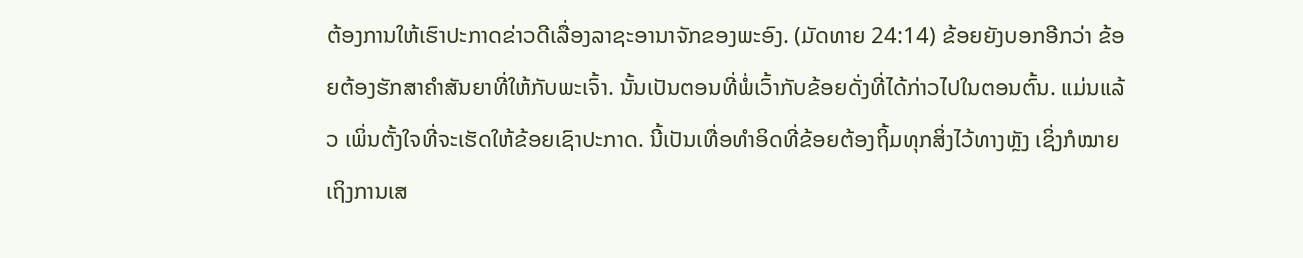ຕ້ອງການໃຫ້ເຮົາປະກາດຂ່າວດີເລື່ອງລາຊະອານາຈັກຂອງພະອົງ. (ມັດທາຍ 24:14) ຂ້ອຍຍັງບອກອີກວ່າ ຂ້ອຍຕ້ອງຮັກສາຄຳສັນຍາທີ່ໃຫ້ກັບພະເຈົ້າ. ນັ້ນເປັນຕອນທີ່ພໍ່ເວົ້າກັບຂ້ອຍດັ່ງທີ່ໄດ້ກ່າວໄປໃນຕອນຕົ້ນ. ແມ່ນແລ້ວ ເພິ່ນຕັ້ງໃຈທີ່ຈະເຮັດໃຫ້ຂ້ອຍເຊົາປະກາດ. ນີ້ເປັນເທື່ອທຳອິດທີ່ຂ້ອຍຕ້ອງຖິ້ມທຸກສິ່ງໄວ້ທາງຫຼັງ ເຊິ່ງກໍໝາຍເຖິງການເສ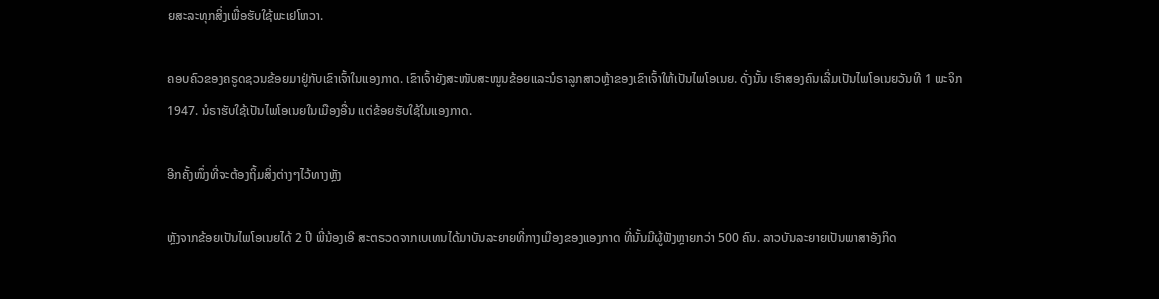ຍສະລະທຸກສິ່ງເພື່ອຮັບໃຊ້ພະເຢໂຫວາ.

ຄອບຄົວຂອງຄຣູດຊວນຂ້ອຍມາຢູ່ກັບເຂົາເຈົ້າໃນແອງກາດ. ເຂົາເຈົ້າຍັງສະໜັບສະໜູນຂ້ອຍແລະນໍຣາລູກສາວຫຼ້າຂອງເຂົາເຈົ້າໃຫ້ເປັນໄພໂອເນຍ. ດັ່ງນັ້ນ ເຮົາສອງຄົນເລີ່ມເປັນໄພໂອເນຍວັນທີ 1 ພະຈິກ 1947. ນໍຣາຮັບໃຊ້ເປັນໄພໂອເນຍໃນເມືອງອື່ນ ແຕ່ຂ້ອຍຮັບໃຊ້ໃນແອງກາດ.

ອີກຄັ້ງໜຶ່ງທີ່ຈະຕ້ອງຖິ້ມສິ່ງຕ່າງໆໄວ້ທາງຫຼັງ

ຫຼັງຈາກຂ້ອຍເປັນໄພໂອເນຍໄດ້ 2 ປີ ພີ່ນ້ອງເອີ ສະຕຣວດຈາກເບເທນໄດ້ມາບັນລະຍາຍທີ່ກາງເມືອງຂອງແອງກາດ ທີ່ນັ້ນມີຜູ້ຟັງຫຼາຍກວ່າ 500 ຄົນ. ລາວບັນລະຍາຍເປັນພາສາອັງກິດ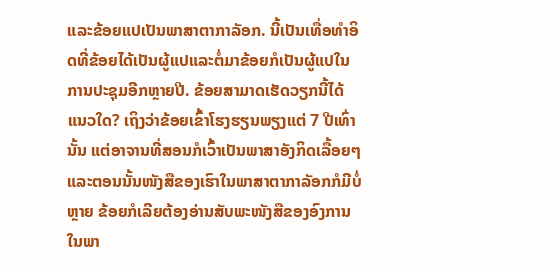ແລະຂ້ອຍແປເປັນພາສາຕາກາລັອກ. ນີ້ເປັນເທື່ອທຳອິດທີ່ຂ້ອຍໄດ້ເປັນຜູ້ແປແລະຕໍ່ມາຂ້ອຍກໍເປັນຜູ້ແປໃນການປະຊຸມອີກຫຼາຍປີ. ຂ້ອຍສາມາດເຮັດວຽກນີ້ໄດ້ແນວໃດ? ເຖິງວ່າຂ້ອຍເຂົ້າໂຮງຮຽນພຽງແຕ່ 7 ປີເທົ່ານັ້ນ ແຕ່ອາຈານທີ່ສອນກໍເວົ້າເປັນພາສາອັງກິດເລື້ອຍໆ ແລະຕອນນັ້ນໜັງສືຂອງເຮົາໃນພາສາຕາກາລັອກກໍມີບໍ່ຫຼາຍ ຂ້ອຍກໍເລີຍຕ້ອງອ່ານສັບພະໜັງສືຂອງອົງການໃນພາ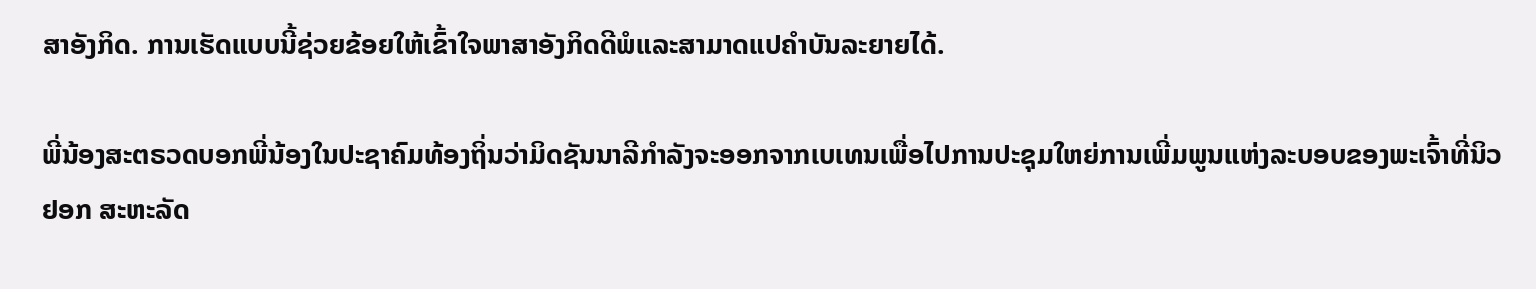ສາອັງກິດ. ການເຮັດແບບນີ້ຊ່ວຍຂ້ອຍໃຫ້ເຂົ້າໃຈພາສາອັງກິດດີພໍແລະສາມາດແປຄຳບັນລະຍາຍໄດ້.

ພີ່ນ້ອງສະຕຣວດບອກພີ່ນ້ອງໃນປະຊາຄົມທ້ອງຖິ່ນວ່າມິດຊັນນາລີກຳລັງຈະອອກຈາກເບເທນເພື່ອໄປການປະຊຸມໃຫຍ່ການເພີ່ມພູນແຫ່ງລະບອບຂອງພະເຈົ້າທີ່ນິວຢອກ ສະຫະລັດ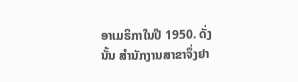ອາເມຣິກາໃນປີ 1950. ດັ່ງນັ້ນ ສຳນັກງານສາຂາຈຶ່ງຢາ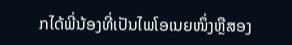ກໄດ້ພີ່ນ້ອງທີ່ເປັນໄພໂອເນຍໜຶ່ງຫຼືສອງ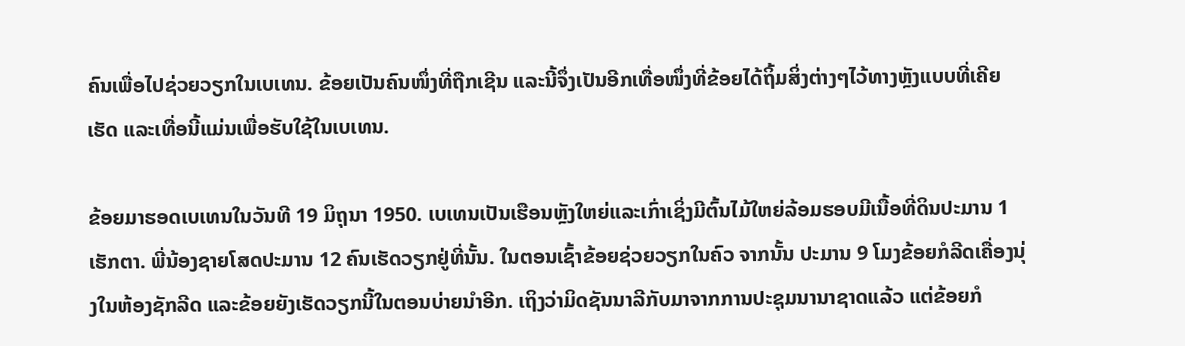ຄົນເພື່ອໄປຊ່ວຍວຽກໃນເບເທນ. ຂ້ອຍເປັນຄົນໜຶ່ງທີ່ຖືກເຊີນ ແລະນີ້ຈຶ່ງເປັນອີກເທື່ອໜຶ່ງທີ່ຂ້ອຍໄດ້ຖິ້ມສິ່ງຕ່າງໆໄວ້ທາງຫຼັງແບບທີ່ເຄີຍເຮັດ ແລະເທື່ອນີ້ແມ່ນເພື່ອຮັບໃຊ້ໃນເບເທນ.

ຂ້ອຍມາຮອດເບເທນໃນວັນທີ 19 ມິຖຸນາ 1950. ເບເທນເປັນເຮືອນຫຼັງໃຫຍ່ແລະເກົ່າເຊິ່ງມີຕົ້ນໄມ້ໃຫຍ່ລ້ອມຮອບມີເນື້ອທີ່ດິນປະມານ 1 ເຮັກຕາ. ພີ່ນ້ອງຊາຍໂສດປະມານ 12 ຄົນເຮັດວຽກຢູ່ທີ່ນັ້ນ. ໃນຕອນເຊົ້າຂ້ອຍຊ່ວຍວຽກໃນຄົວ ຈາກນັ້ນ ປະມານ 9 ໂມງຂ້ອຍກໍລີດເຄື່ອງນຸ່ງໃນຫ້ອງຊັກລີດ ແລະຂ້ອຍຍັງເຮັດວຽກນີ້ໃນຕອນບ່າຍນຳອີກ. ເຖິງວ່າມິດຊັນນາລີກັບມາຈາກການປະຊຸມນານາຊາດແລ້ວ ແຕ່ຂ້ອຍກໍ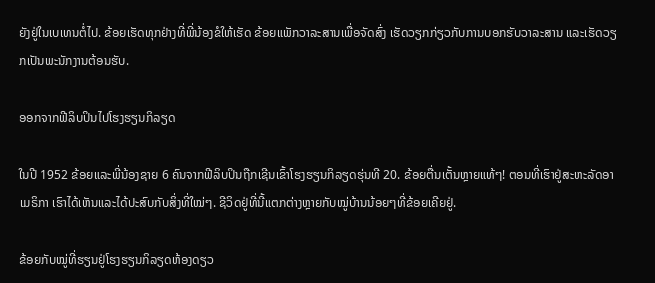ຍັງຢູ່ໃນເບເທນຕໍ່ໄປ. ຂ້ອຍເຮັດທຸກຢ່າງທີ່ພີ່ນ້ອງຂໍໃຫ້ເຮັດ ຂ້ອຍແພັກວາລະສານເພື່ອຈັດສົ່ງ ເຮັດວຽກກ່ຽວກັບການບອກຮັບວາລະສານ ແລະເຮັດວຽກເປັນພະນັກງານຕ້ອນຮັບ.

ອອກຈາກຟີລິບປິນໄປໂຮງຮຽນກິລຽດ

ໃນປີ 1952 ຂ້ອຍແລະພີ່ນ້ອງຊາຍ 6 ຄົນຈາກຟີລິບປິນຖືກເຊີນເຂົ້າໂຮງຮຽນກິລຽດຮຸ່ນທີ 20. ຂ້ອຍຕື່ນເຕັ້ນຫຼາຍແທ້ໆ! ຕອນທີ່ເຮົາຢູ່ສະຫະລັດອາເມຣິກາ ເຮົາໄດ້ເຫັນແລະໄດ້ປະສົບກັບສິ່ງທີ່ໃໝ່ໆ. ຊີວິດຢູ່ທີ່ນີ້ແຕກຕ່າງຫຼາຍກັບໝູ່ບ້ານນ້ອຍໆທີ່ຂ້ອຍເຄີຍຢູ່.

ຂ້ອຍກັບໝູ່ທີ່ຮຽນຢູ່ໂຮງຮຽນກິລຽດຫ້ອງດຽວ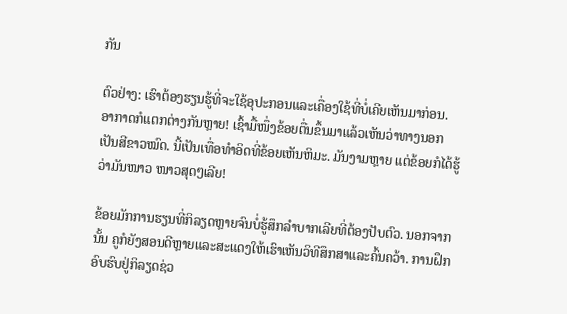ກັນ

ຕົວຢ່າງ: ເຮົາຕ້ອງຮຽນຮູ້ທີ່ຈະໃຊ້ອຸປະກອນແລະເຄື່ອງໃຊ້ທີ່ບໍ່ເຄີຍເຫັນມາກ່ອນ. ອາກາດກໍແຕກຕ່າງກັນຫຼາຍ! ເຊົ້າມື້ໜຶ່ງຂ້ອຍຕື່ນຂຶ້ນມາແລ້ວເຫັນວ່າທາງນອກເປັນສີຂາວໝົດ. ນີ້ເປັນເທື່ອທຳອິດທີ່ຂ້ອຍເຫັນຫິມະ. ມັນງາມຫຼາຍ ແຕ່ຂ້ອຍກໍໄດ້ຮູ້ວ່າມັນໜາວ ໜາວສຸດໆເລີຍ!

ຂ້ອຍມັກການຮຽນທີ່ກິລຽດຫຼາຍຈົນບໍ່ຮູ້ສຶກລຳບາກເລີຍທີ່ຕ້ອງປັບຕົວ. ນອກຈາກນັ້ນ ຄູກໍຍັງສອນດີຫຼາຍແລະສະແດງໃຫ້ເຮົາເຫັນວິທີສຶກສາແລະຄົ້ນຄວ້າ. ການຝຶກອົບຮົບຢູ່ກິລຽດຊ່ວ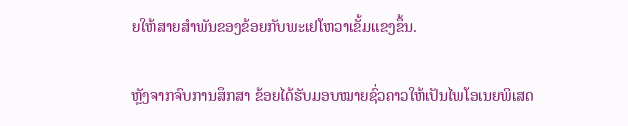ຍໃຫ້ສາຍສຳພັນຂອງຂ້ອຍກັບພະເຢໂຫວາເຂັ້ມແຂງຂຶ້ນ.

ຫຼັງຈາກຈົບການສຶກສາ ຂ້ອຍໄດ້ຮັບມອບໝາຍຊົ່ວຄາວໃຫ້ເປັນໄພໂອເນຍພິເສດ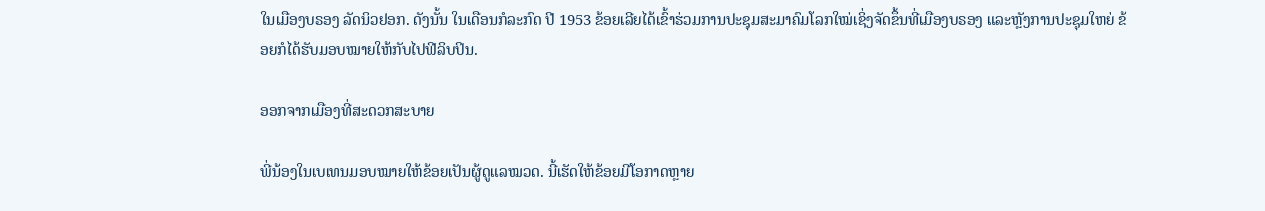ໃນເມືອງບຣອງ ລັດນິວຢອກ. ດັງນັ້ນ ໃນເດືອນກໍລະກົດ ປີ 1953 ຂ້ອຍເລີຍໄດ້ເຂົ້າຮ່ວມການປະຊຸມສະມາຄົມໂລກໃໝ່ເຊິ່ງຈັດຂຶ້ນທີ່ເມືອງບຣອງ ແລະຫຼັງການປະຊຸມໃຫຍ່ ຂ້ອຍກໍໄດ້ຮັບມອບໝາຍໃຫ້ກັບໄປຟີລິບປິນ.

ອອກຈາກເມືອງທີ່ສະດວກສະບາຍ

ພີ່ນ້ອງໃນເບເທນມອບໝາຍໃຫ້ຂ້ອຍເປັນຜູ້ດູແລໝວດ. ນີ້ເຮັດໃຫ້ຂ້ອຍມີໂອກາດຫຼາຍ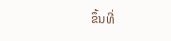ຂຶ້ນທີ່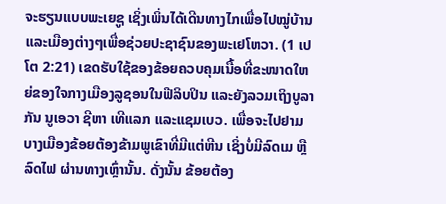ຈະຮຽນແບບພະເຍຊູ ເຊິ່ງເພິ່ນໄດ້ເດີນທາງໄກເພື່ອໄປໝູ່ບ້ານແລະເມືອງຕ່າງໆເພື່ອຊ່ວຍປະຊາຊົນຂອງພະເຢໂຫວາ. (1 ເປໂຕ 2:21) ເຂດຮັບໃຊ້ຂອງຂ້ອຍຄວບຄຸມເນື້ອທີ່ຂະໜາດໃຫຍ່ຂອງໃຈກາງເມືອງລູຊອນໃນຟີລິບປິນ ແລະຍັງລວມເຖິງບູລາກັນ ນູເອວາ ຊີຫາ ເທີແລກ ແລະແຊມເບວ. ເພື່ອຈະໄປຢາມບາງເມືອງຂ້ອຍຕ້ອງຂ້າມພູເຂົາທີ່ມີແຕ່ຫີນ ເຊິ່ງບໍ່ມີລົດເມ ຫຼື ລົດໄຟ ຜ່ານທາງເຫຼົ່ານັ້ນ. ດັ່ງນັ້ນ ຂ້ອຍຕ້ອງ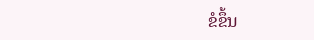ຂໍຂຶ້ນ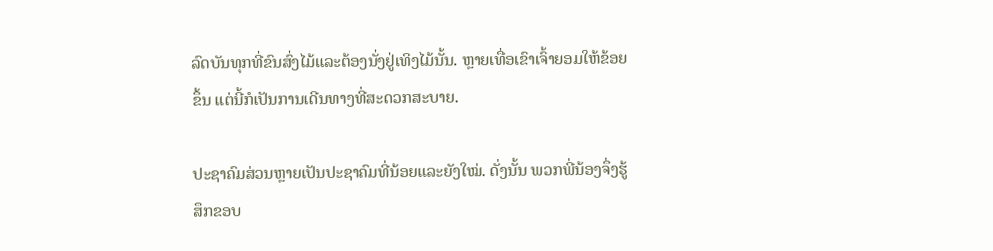ລົດບັນທຸກທີ່ຂົນສົ່ງໄມ້ແລະຕ້ອງນັ່ງຢູ່ເທິງໄມ້ນັ້ນ. ຫຼາຍເທື່ອເຂົາເຈົ້າຍອມໃຫ້ຂ້ອຍຂຶ້ນ ແຕ່ນີ້ກໍເປັນການເດີນທາງທີ່ສະດວກສະບາຍ.

ປະຊາຄົມສ່ວນຫຼາຍເປັນປະຊາຄົມທີ່ນ້ອຍແລະຍັງໃໝ່. ດັ່ງນັ້ນ ພວກພີ່ນ້ອງຈຶ່ງຮູ້ສຶກຂອບ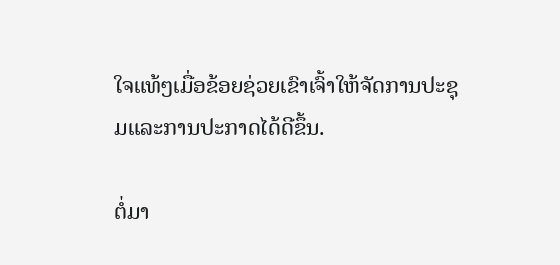ໃຈແທ້ໆເມື່ອຂ້ອຍຊ່ວຍເຂົາເຈົ້າໃຫ້ຈັດການປະຊຸມແລະການປະກາດໄດ້ດີຂຶ້ນ.

ຕໍ່ມາ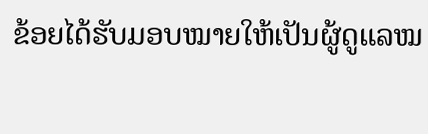ຂ້ອຍໄດ້ຮັບມອບໝາຍໃຫ້ເປັນຜູ້ດູແລໝ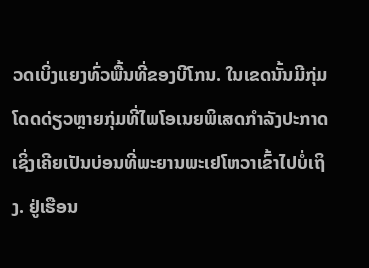ວດເບິ່ງແຍງທົ່ວພື້ນທີ່ຂອງບີໂກນ. ໃນເຂດນັ້ນມີກຸ່ມໂດດດ່ຽວຫຼາຍກຸ່ມທີ່ໄພໂອເນຍພິເສດກຳລັງປະກາດເຊິ່ງເຄີຍເປັນບ່ອນທີ່ພະຍານພະເຢໂຫວາເຂົ້າໄປບໍ່ເຖິງ. ຢູ່ເຮືອນ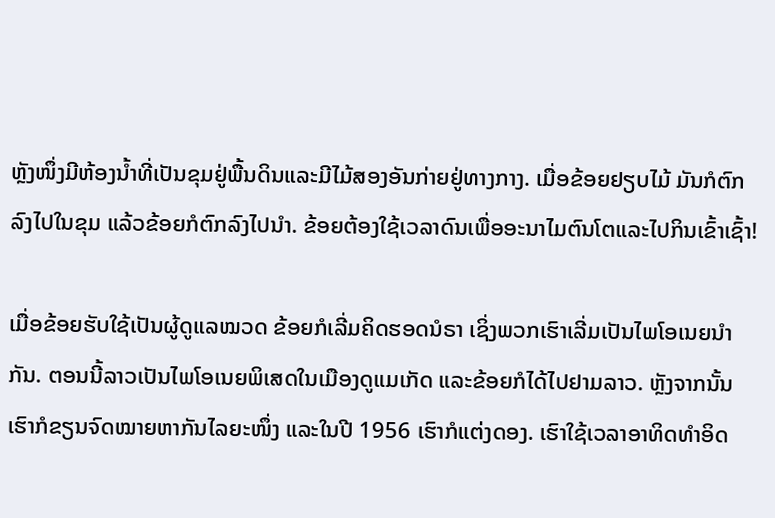ຫຼັງໜຶ່ງມີຫ້ອງນໍ້າທີ່ເປັນຂຸມຢູ່ພື້ນດິນແລະມີໄມ້ສອງອັນກ່າຍຢູ່ທາງກາງ. ເມື່ອຂ້ອຍຢຽບໄມ້ ມັນກໍຕົກລົງໄປໃນຂຸມ ແລ້ວຂ້ອຍກໍຕົກລົງໄປນຳ. ຂ້ອຍຕ້ອງໃຊ້ເວລາດົນເພື່ອອະນາໄມຕົນໂຕແລະໄປກິນເຂົ້າເຊົ້າ!

ເມື່ອຂ້ອຍຮັບໃຊ້ເປັນຜູ້ດູແລໝວດ ຂ້ອຍກໍເລີ່ມຄິດຮອດນໍຣາ ເຊິ່ງພວກເຮົາເລີ່ມເປັນໄພໂອເນຍນຳກັນ. ຕອນນີ້ລາວເປັນໄພໂອເນຍພິເສດໃນເມືອງດູແມເກັດ ແລະຂ້ອຍກໍໄດ້ໄປຢາມລາວ. ຫຼັງຈາກນັ້ນ ເຮົາກໍຂຽນຈົດໝາຍຫາກັນໄລຍະໜຶ່ງ ແລະໃນປີ 1956 ເຮົາກໍແຕ່ງດອງ. ເຮົາໃຊ້ເວລາອາທິດທຳອິດ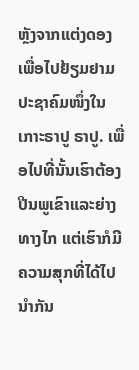ຫຼັງຈາກແຕ່ງດອງເພື່ອໄປຢ້ຽມຢາມປະຊາຄົມໜຶ່ງໃນເກາະຣາປູ ຣາປູ. ເພື່ອໄປທີ່ນັ້ນເຮົາຕ້ອງປີນພູເຂົາແລະຍ່າງທາງໄກ ແຕ່ເຮົາກໍມີຄວາມສຸກທີ່ໄດ້ໄປນຳກັນ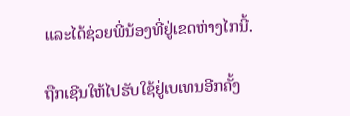ແລະໄດ້ຊ່ວຍພີ່ນ້ອງທີ່ຢູ່ເຂດຫ່າງໄກນີ້.

ຖືກເຊີນໃຫ້ໄປຮັບໃຊ້ຢູ່ເບເທນອີກຄັ້ງ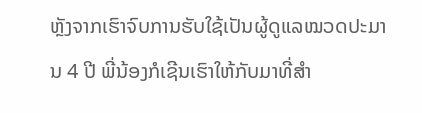ຫຼັງຈາກເຮົາຈົບການຮັບໃຊ້ເປັນຜູ້ດູແລໝວດປະມານ 4 ປີ ພີ່ນ້ອງກໍເຊີນເຮົາໃຫ້ກັບມາທີ່ສຳ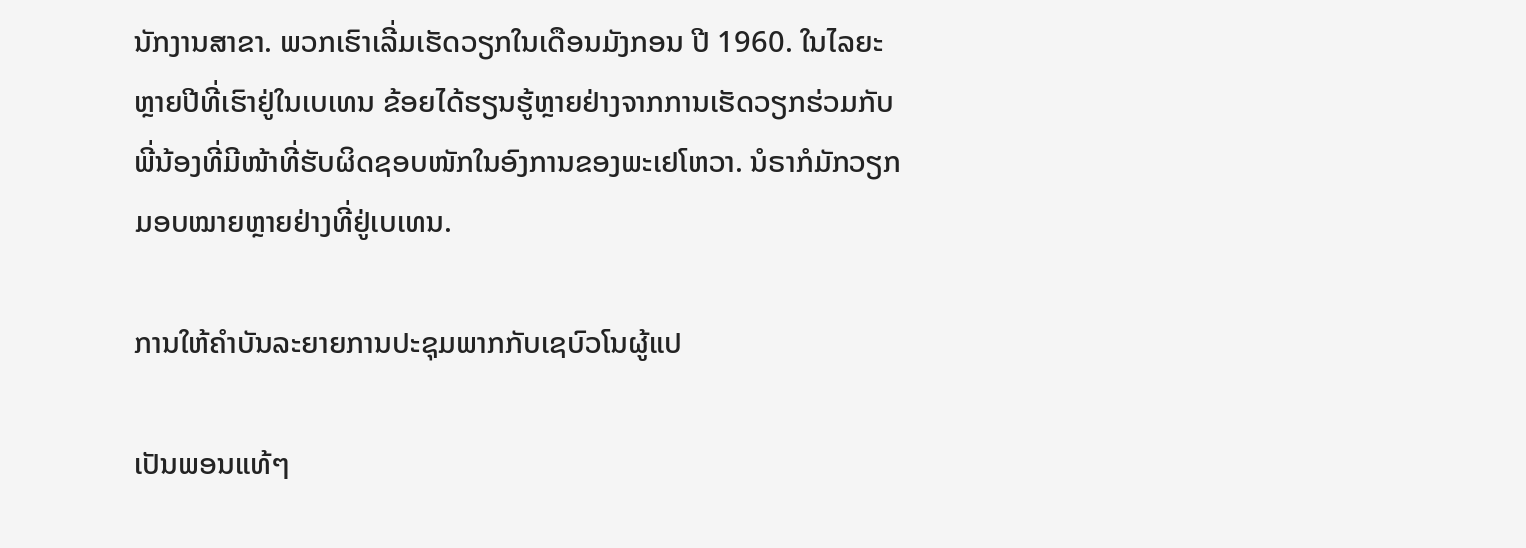ນັກງານສາຂາ. ພວກເຮົາເລີ່ມເຮັດວຽກໃນເດືອນມັງກອນ ປີ 1960. ໃນໄລຍະຫຼາຍປີທີ່ເຮົາຢູ່ໃນເບເທນ ຂ້ອຍໄດ້ຮຽນຮູ້ຫຼາຍຢ່າງຈາກການເຮັດວຽກຮ່ວມກັບພີ່ນ້ອງທີ່ມີໜ້າທີ່ຮັບຜິດຊອບໜັກໃນອົງການຂອງພະເຢໂຫວາ. ນໍຣາກໍມັກວຽກມອບໝາຍຫຼາຍຢ່າງທີ່ຢູ່ເບເທນ.

ການໃຫ້ຄຳບັນລະຍາຍການປະຊຸມພາກກັບເຊບົວໂນຜູ້ແປ

ເປັນພອນແທ້ໆ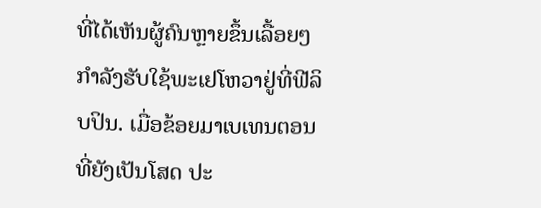ທີ່ໄດ້ເຫັນຜູ້ຄົນຫຼາຍຂຶ້ນເລື້ອຍໆກຳລັງຮັບໃຊ້ພະເຢໂຫວາຢູ່ທີ່ຟີລິບປິນ. ເມື່ອຂ້ອຍມາເບເທນຕອນທີ່ຍັງເປັນໂສດ ປະ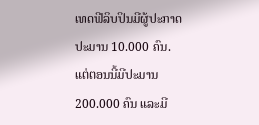ເທດຟີລິບປິນມີຜູ້ປະກາດປະມານ 10.000 ຄົນ. ແຕ່ຕອນນີ້ມີປະມານ 200.000 ຄົນ ແລະມີ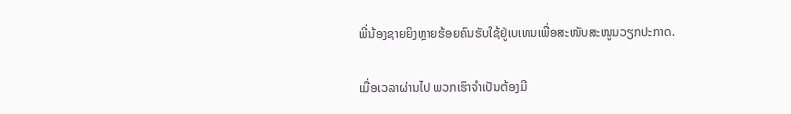ພີ່ນ້ອງຊາຍຍິງຫຼາຍຮ້ອຍຄົນຮັບໃຊ້ຢູ່ເບເທນເພື່ອສະໜັບສະໜູນວຽກປະກາດ.

ເມື່ອເວລາຜ່ານໄປ ພວກເຮົາຈຳເປັນຕ້ອງມີ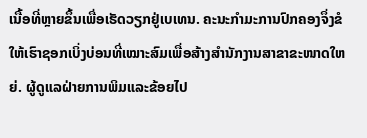ເນື້ອທີ່ຫຼາຍຂຶ້ນເພື່ອເຮັດວຽກຢູ່ເບເທນ. ຄະນະກຳມະການປົກຄອງຈຶ່ງຂໍໃຫ້ເຮົາຊອກເບິ່ງບ່ອນທີ່ເໝາະສົມເພື່ອສ້າງສຳນັກງານສາຂາຂະໜາດໃຫຍ່. ຜູ້ດູແລຝ່າຍການພິມແລະຂ້ອຍໄປ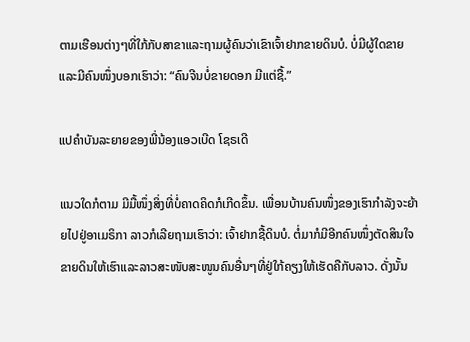ຕາມເຮືອນຕ່າງໆທີ່ໃກ້ກັບສາຂາແລະຖາມຜູ້ຄົນວ່າເຂົາເຈົ້າຢາກຂາຍດິນບໍ. ບໍ່ມີຜູ້ໃດຂາຍ ແລະມີຄົນໜຶ່ງບອກເຮົາວ່າ: “ຄົນຈີນບໍ່ຂາຍດອກ ມີແຕ່ຊື້.”

ແປຄຳບັນລະຍາຍຂອງພີ່ນ້ອງແອວເບີດ ໂຊຣເດີ

ແນວໃດກໍຕາມ ມີມື້ໜຶ່ງສິ່ງທີ່ບໍ່ຄາດຄິດກໍເກີດຂຶ້ນ. ເພື່ອນບ້ານຄົນໜຶ່ງຂອງເຮົາກຳລັງຈະຍ້າຍໄປຢູ່ອາເມຣິກາ ລາວກໍເລີຍຖາມເຮົາວ່າ: ເຈົ້າຢາກຊື້ດິນບໍ. ຕໍ່ມາກໍມີອີກຄົນໜຶ່ງຕັດສິນໃຈຂາຍດິນໃຫ້ເຮົາແລະລາວສະໜັບສະໜູນຄົນອື່ນໆທີ່ຢູ່ໃກ້ຄຽງໃຫ້ເຮັດຄືກັບລາວ. ດັ່ງນັ້ນ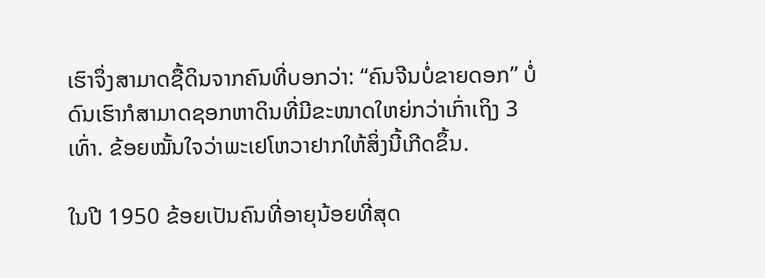ເຮົາຈຶ່ງສາມາດຊື້ດິນຈາກຄົນທີ່ບອກວ່າ: “ຄົນຈີນບໍ່ຂາຍດອກ” ບໍ່ດົນເຮົາກໍສາມາດຊອກຫາດິນທີ່ມີຂະໜາດໃຫຍ່ກວ່າເກົ່າເຖິງ 3 ເທົ່າ. ຂ້ອຍໝັ້ນໃຈວ່າພະເຢໂຫວາຢາກໃຫ້ສິ່ງນີ້ເກີດຂຶ້ນ.

ໃນປີ 1950 ຂ້ອຍເປັນຄົນທີ່ອາຍຸນ້ອຍທີ່ສຸດ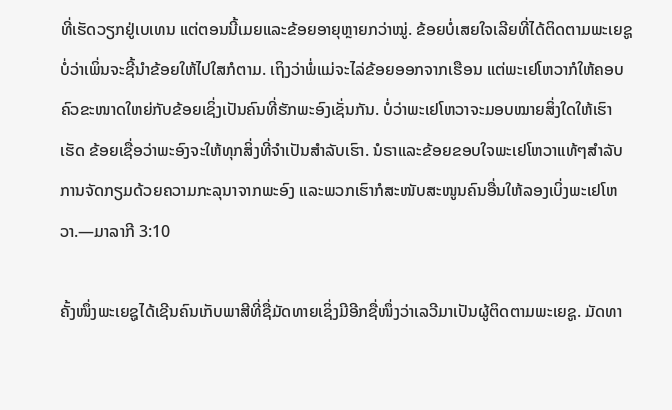ທີ່ເຮັດວຽກຢູ່ເບເທນ ແຕ່ຕອນນີ້ເມຍແລະຂ້ອຍອາຍຸຫຼາຍກວ່າໝູ່. ຂ້ອຍບໍ່ເສຍໃຈເລີຍທີ່ໄດ້ຕິດຕາມພະເຍຊູ ບໍ່ວ່າເພິ່ນຈະຊີ້ນຳຂ້ອຍໃຫ້ໄປໃສກໍຕາມ. ເຖິງວ່າພໍ່ແມ່ຈະໄລ່ຂ້ອຍອອກຈາກເຮືອນ ແຕ່ພະເຢໂຫວາກໍໃຫ້ຄອບຄົວຂະໜາດໃຫຍ່ກັບຂ້ອຍເຊິ່ງເປັນຄົນທີ່ຮັກພະອົງເຊັ່ນກັນ. ບໍ່ວ່າພະເຢໂຫວາຈະມອບໝາຍສິ່ງໃດໃຫ້ເຮົາເຮັດ ຂ້ອຍເຊື່ອວ່າພະອົງຈະໃຫ້ທຸກສິ່ງທີ່ຈຳເປັນສຳລັບເຮົາ. ນໍຣາແລະຂ້ອຍຂອບໃຈພະເຢໂຫວາແທ້ໆສຳລັບການຈັດກຽມດ້ວຍຄວາມກະລຸນາຈາກພະອົງ ແລະພວກເຮົາກໍສະໜັບສະໜູນຄົນອື່ນໃຫ້ລອງເບິ່ງພະເຢໂຫວາ.—ມາລາກີ 3:10

ຄັ້ງໜຶ່ງພະເຍຊູໄດ້ເຊີນຄົນເກັບພາສີທີ່ຊື່ມັດທາຍເຊິ່ງມີອີກຊື່ໜຶ່ງວ່າເລວີມາເປັນຜູ້ຕິດຕາມພະເຍຊູ. ມັດທາ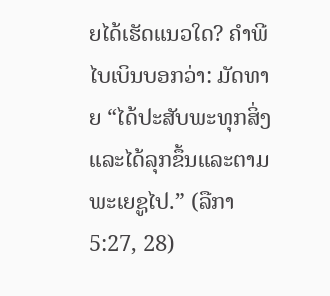ຍໄດ້ເຮັດແນວໃດ? ຄຳພີໄບເບິນບອກວ່າ: ມັດທາຍ “ໄດ້ປະສັບພະທຸກສິ່ງແລະໄດ້ລຸກຂຶ້ນແລະຕາມພະເຍຊູໄປ.” (ລືກາ 5:27, 28)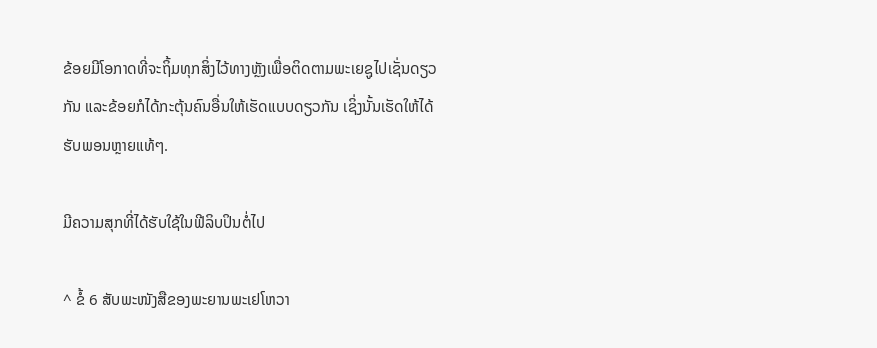ຂ້ອຍມີໂອກາດທີ່ຈະຖິ້ມທຸກສິ່ງໄວ້ທາງຫຼັງເພື່ອຕິດຕາມພະເຍຊູໄປເຊັ່ນດຽວກັນ ແລະຂ້ອຍກໍໄດ້ກະຕຸ້ນຄົນອື່ນໃຫ້ເຮັດແບບດຽວກັນ ເຊິ່ງນັ້ນເຮັດໃຫ້ໄດ້ຮັບພອນຫຼາຍແທ້ໆ.

ມີຄວາມສຸກທີ່ໄດ້ຮັບໃຊ້ໃນຟີລິບປິນຕໍ່ໄປ

^ ຂໍ້ 6 ສັບພະໜັງສືຂອງພະຍານພະເຢໂຫວາ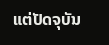ແຕ່ປັດຈຸບັນ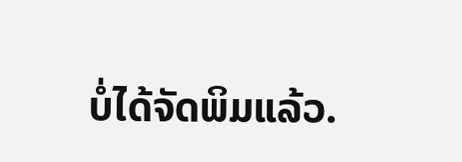ບໍ່ໄດ້ຈັດພິມແລ້ວ.